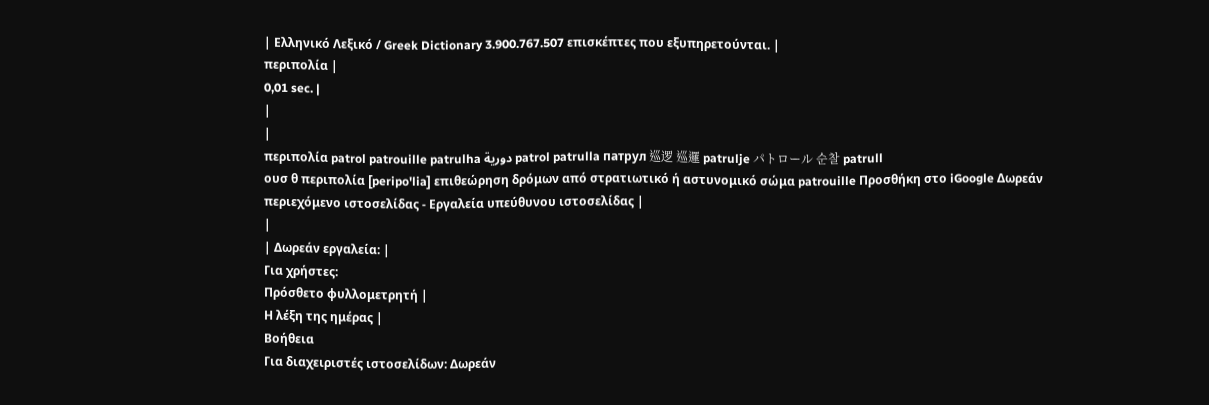| Ελληνικό Λεξικό / Greek Dictionary 3.900.767.507 επισκέπτες που εξυπηρετούνται. |
περιπολία |
0,01 sec. |
|
|
περιπολία patrol patrouille patrulha دورية patrol patrulla патрул 巡逻 巡邏 patrulje パトロール 순찰 patrull
ουσ θ περιπολία [peripo'lia] επιθεώρηση δρόμων από στρατιωτικό ή αστυνομικό σώμα patrouille Προσθήκη στο iGoogle Δωρεάν περιεχόμενο ιστοσελίδας - Εργαλεία υπεύθυνου ιστοσελίδας |
|
| Δωρεάν εργαλεία: |
Για χρήστες:
Πρόσθετο φυλλομετρητή |
Η λέξη της ημέρας |
Βοήθεια
Για διαχειριστές ιστοσελίδων: Δωρεάν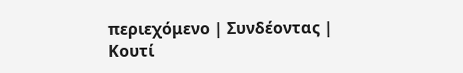περιεχόμενο | Συνδέοντας | Κουτί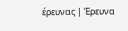έρευνας | Έρευνα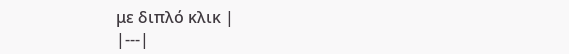με διπλό κλικ |
|---|